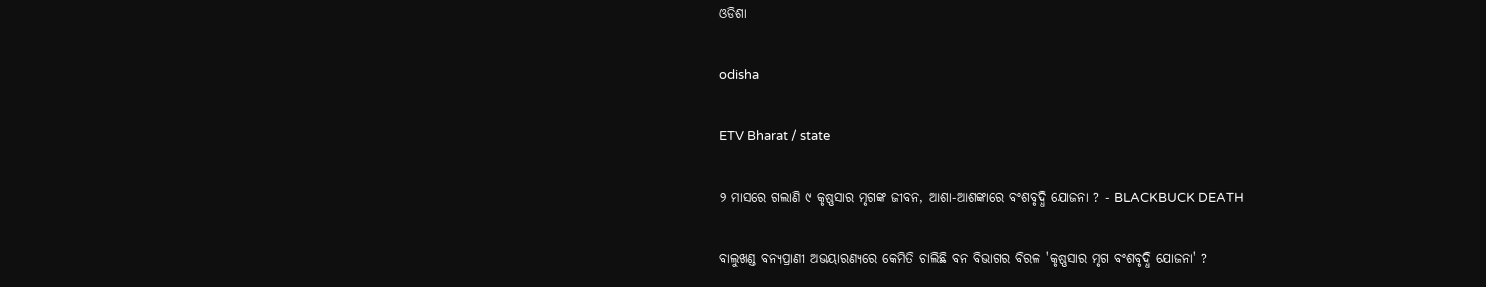ଓଡିଶା

odisha

ETV Bharat / state

୨ ମାସରେ ଗଲାଣି ୯ କୃଷ୍ଣସାର ମୃଗଙ୍କ ଜୀବନ, ଆଶା-ଆଶଙ୍କାରେ ବଂଶବୃଦ୍ଧି ଯୋଜନା ? - BLACKBUCK DEATH

ବାଲୁଖଣ୍ଡ ବନ୍ୟପ୍ରାଣୀ ଅଭୟାରଣ୍ୟରେ କେମିତି ଚାଲିଛି ବନ ବିଭାଗର ବିରଳ 'କୃଷ୍ଣସାର ମୃଗ ବଂଶବୃଦ୍ଧି ଯୋଜନା' ?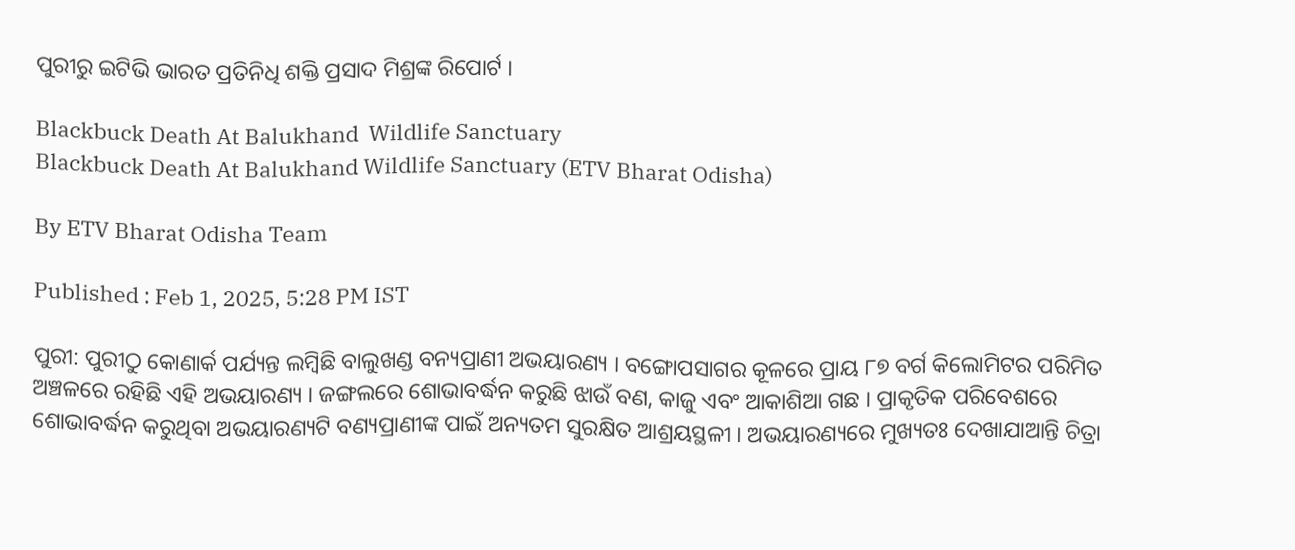ପୁରୀରୁ ଇଟିଭି ଭାରତ ପ୍ରତିନିଧି ଶକ୍ତି ପ୍ରସାଦ ମିଶ୍ରଙ୍କ ରିପୋର୍ଟ ।

Blackbuck Death At Balukhand  Wildlife Sanctuary
Blackbuck Death At Balukhand Wildlife Sanctuary (ETV Bharat Odisha)

By ETV Bharat Odisha Team

Published : Feb 1, 2025, 5:28 PM IST

ପୁରୀ: ପୁରୀଠୁ କୋଣାର୍କ ପର୍ଯ୍ୟନ୍ତ ଲମ୍ବିଛି ବାଲୁଖଣ୍ଡ ବନ୍ୟପ୍ରାଣୀ ଅଭୟାରଣ୍ୟ । ବଙ୍ଗୋପସାଗର କୂଳରେ ପ୍ରାୟ ୮୭ ବର୍ଗ କିଲୋମିଟର ପରିମିତ ଅଞ୍ଚଳରେ ରହିଛି ଏହି ଅଭୟାରଣ୍ୟ । ଜଙ୍ଗଲରେ ଶୋଭାବର୍ଦ୍ଧନ କରୁଛି ଝାଉଁ ବଣ, କାଜୁ ଏବଂ ଆକାଶିଆ ଗଛ । ପ୍ରାକୃତିକ ପରିବେଶରେ ଶୋଭାବର୍ଦ୍ଧନ କରୁଥିବା ଅଭୟାରଣ୍ୟଟି ବଣ୍ୟପ୍ରାଣୀଙ୍କ ପାଇଁ ଅନ୍ୟତମ ସୁରକ୍ଷିତ ଆଶ୍ରୟସ୍ଥଳୀ । ଅଭୟାରଣ୍ୟରେ ମୁଖ୍ୟତଃ ଦେଖାଯାଆନ୍ତି ଚିତ୍ରା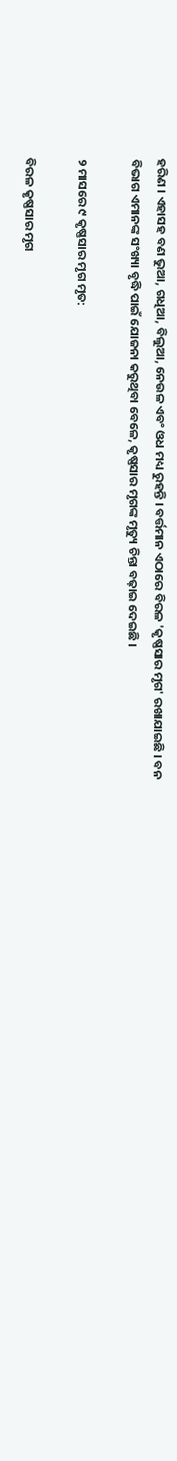ହରିଣ । ଏହାସହ ବଣ ଭୁଆ, ଗଧିଆ, ବିଲୁଆ, ନେଉଳ ଏବଂ ଓଧ ମଧ୍ୟ ରୁହନ୍ତି । ବର୍ତ୍ତମାନ ଏଠାରେ ବିରଳ 'କୃଷ୍ଣସାର ମୃଗ' ରଖାଯାଇଛି । ବନ ବିଭାଗ ଏମାନଙ୍କ ସଂଖ୍ୟା ବୃଦ୍ଧି ପାଇଁ ଯୋଜନା କରୁଥିବା ବେଳେ, କୃଷ୍ଣସାର ମୃଗଙ୍କ ମୃତ୍ୟୁ ଚିନ୍ତା ବଢ଼ାଇ ଦେଇଛି ।

୨ ମାସରେ ୯ କୃଷ୍ଣସାର ମୃଗ ମୃତ:

ବିରଳ କୃଷ୍ଣସାର ମୃଗ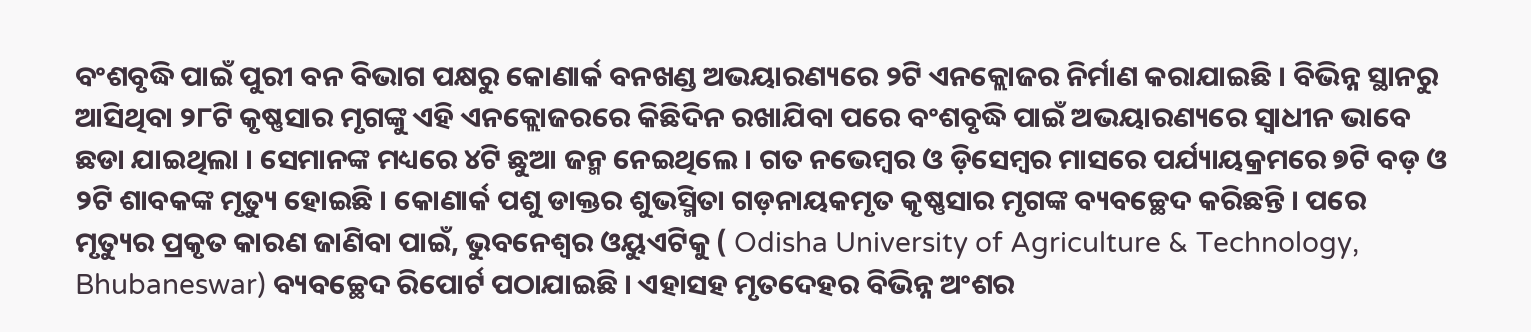ବଂଶବୃଦ୍ଧି ପାଇଁ ପୁରୀ ବନ ବିଭାଗ ପକ୍ଷରୁ କୋଣାର୍କ ବନଖଣ୍ଡ ଅଭୟାରଣ୍ୟରେ ୨ଟି ଏନକ୍ଲୋଜର ନିର୍ମାଣ କରାଯାଇଛି । ବିଭିନ୍ନ ସ୍ଥାନରୁ ଆସିଥିବା ୨୮ଟି କୃଷ୍ଣସାର ମୃଗଙ୍କୁ ଏହି ଏନକ୍ଲୋଜରରେ କିଛିଦିନ ରଖାଯିବା ପରେ ବଂଶବୃଦ୍ଧି ପାଇଁ ଅଭୟାରଣ୍ୟରେ ସ୍ଵାଧୀନ ଭାବେ ଛଡା ଯାଇଥିଲା । ସେମାନଙ୍କ ମଧ୍ୟରେ ୪ଟି ଛୁଆ ଜନ୍ମ ନେଇଥିଲେ । ଗତ ନଭେମ୍ବର ଓ ଡ଼ିସେମ୍ବର ମାସରେ ପର୍ଯ୍ୟାୟକ୍ରମରେ ୭ଟି ବଡ଼ ଓ ୨ଟି ଶାବକଙ୍କ ମୃତ୍ୟୁ ହୋଇଛି । କୋଣାର୍କ ପଶୁ ଡାକ୍ତର ଶୁଭସ୍ମିତା ଗଡ଼ନାୟକମୃତ କୃଷ୍ଣସାର ମୃଗଙ୍କ ବ୍ୟବଚ୍ଛେଦ କରିଛନ୍ତି । ପରେ ମୃତ୍ୟୁର ପ୍ରକୃତ କାରଣ ଜାଣିବା ପାଇଁ, ଭୁବନେଶ୍ବର ଓୟୁଏଟିକୁ ( Odisha University of Agriculture & Technology, Bhubaneswar) ବ୍ୟବଚ୍ଛେଦ ରିପୋର୍ଟ ପଠାଯାଇଛି । ଏହାସହ ମୃତଦେହର ବିଭିନ୍ନ ଅଂଶର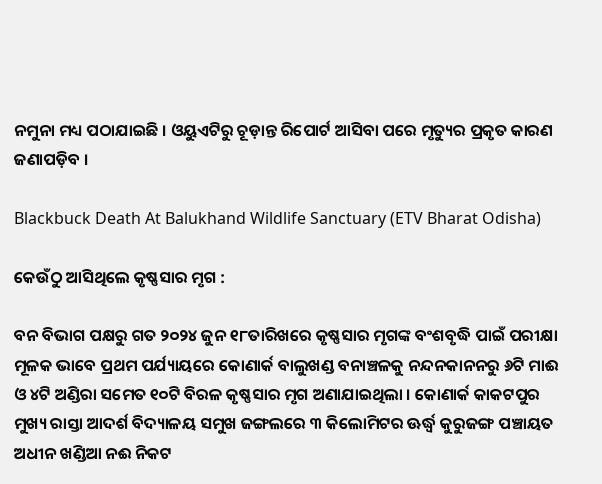ନମୁନା ମଧ୍ୟ ପଠାଯାଇଛି । ଓୟୁଏଟିରୁ ଚୂଡ଼ାନ୍ତ ରିପୋର୍ଟ ଆସିବା ପରେ ମୃତ୍ୟୁର ପ୍ରକୃତ କାରଣ ଜଣାପଡ଼ିବ ।

Blackbuck Death At Balukhand Wildlife Sanctuary (ETV Bharat Odisha)

କେଉଁଠୁ ଆସିଥିଲେ କୃଷ୍ଣସାର ମୃଗ :

ବନ ବିଭାଗ ପକ୍ଷରୁ ଗତ ୨୦୨୪ ଜୁନ ୧୮ତାରିଖରେ କୃଷ୍ଣସାର ମୃଗଙ୍କ ବଂଶବୃଦ୍ଧି ପାଇଁ ପରୀକ୍ଷା ମୂଳକ ଭାବେ ପ୍ରଥମ ପର୍ଯ୍ୟାୟରେ କୋଣାର୍କ ବାଲୁଖଣ୍ଡ ବନାଞ୍ଚଳକୁ ନନ୍ଦନକାନନରୁ ୬ଟି ମାଈ ଓ ୪ଟି ଅଣ୍ଡିରା ସମେତ ୧୦ଟି ବିରଳ କୃଷ୍ଣସାର ମୃଗ ଅଣାଯାଇଥିଲା । କୋଣାର୍କ କାକଟପୁର ମୁଖ୍ୟ ରାସ୍ତା ଆଦର୍ଶ ବିଦ୍ୟାଳୟ ସମୁଖ ଜଙ୍ଗଲରେ ୩ କିଲୋମିଟର ଊର୍ଦ୍ଧ୍ବ କୁରୁଜଙ୍ଗ ପଞ୍ଚାୟତ ଅଧୀନ ଖଣ୍ଡିଆ ନଈ ନିକଟ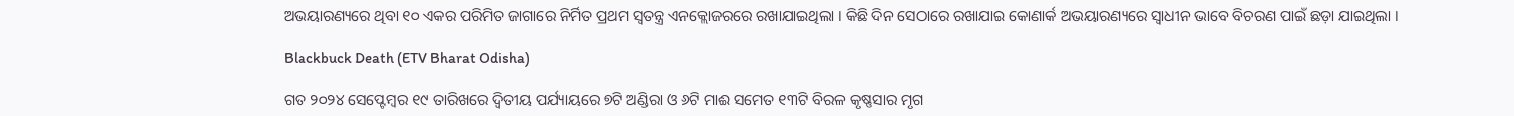ଅଭୟାରଣ୍ୟରେ ଥିବା ୧୦ ଏକର ପରିମିତ ଜାଗାରେ ନିର୍ମିତ ପ୍ରଥମ ସ୍ଵତନ୍ତ୍ର ଏନକ୍ଲୋଜରରେ ରଖାଯାଇଥିଲା । କିଛି ଦିନ ସେଠାରେ ରଖାଯାଇ କୋଣାର୍କ ଅଭୟାରଣ୍ୟରେ ସ୍ଵାଧୀନ ଭାବେ ବିଚରଣ ପାଇଁ ଛଡ଼ା ଯାଇଥିଲା ।

Blackbuck Death (ETV Bharat Odisha)

ଗତ ୨୦୨୪ ସେପ୍ଟେମ୍ବର ୧୯ ତାରିଖରେ ଦ୍ଵିତୀୟ ପର୍ଯ୍ୟାୟରେ ୭ଟି ଅଣ୍ଡିରା ଓ ୬ଟି ମାଈ ସମେତ ୧୩ଟି ବିରଳ କୃଷ୍ଣସାର ମୃଗ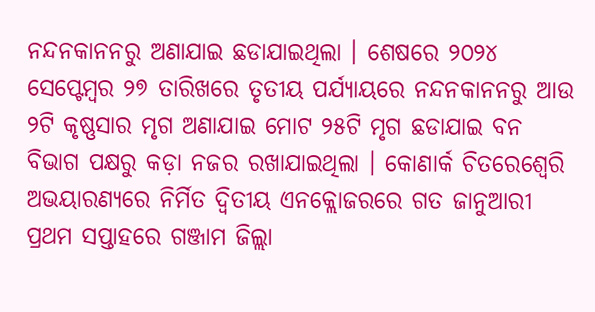ନନ୍ଦନକାନନରୁ ଅଣାଯାଇ ଛଡାଯାଇଥିଲା । ଶେଷରେ ୨୦୨୪ ସେପ୍ଟେମ୍ବର ୨୭ ତାରିଖରେ ତୃତୀୟ ପର୍ଯ୍ୟାୟରେ ନନ୍ଦନକାନନରୁ ଆଉ ୨ଟି କୃଷ୍ଣସାର ମୃଗ ଅଣାଯାଇ ମୋଟ ୨୫ଟି ମୃଗ ଛଡାଯାଇ ବନ ବିଭାଗ ପକ୍ଷରୁ କଡ଼ା ନଜର ରଖାଯାଇଥିଲା । କୋଣାର୍କ ଚିତରେଶ୍ୱେରି ଅଭୟାରଣ୍ୟରେ ନିର୍ମିତ ଦ୍ଵିତୀୟ ଏନକ୍ଲୋଜରରେ ଗତ ଜାନୁଆରୀ ପ୍ରଥମ ସପ୍ତାହରେ ଗଞ୍ଜାମ ଜିଲ୍ଲା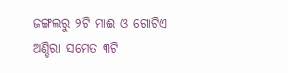ଜଙ୍ଗଲରୁ ୨ଟି ମାଈ ଓ ଗୋଟିଏ ଅଣ୍ଡିରା ସମେତ ୩ଟି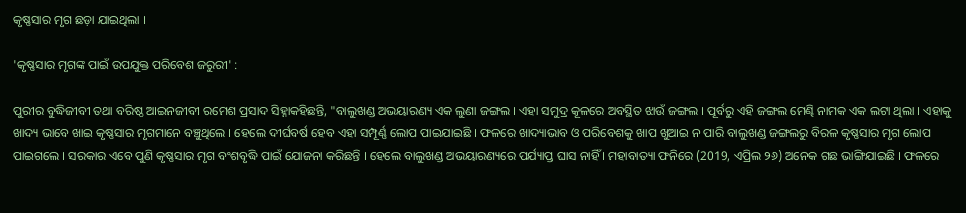କୃଷ୍ଣସାର ମୃଗ ଛଡ଼ା ଯାଇଥିଲା ।

'କୃଷ୍ଣସାର ମୃଗଙ୍କ ପାଇଁ ଉପଯୁକ୍ତ ପରିବେଶ ଜରୁରୀ' :

ପୁରୀର ବୁଦ୍ଧିଜୀବୀ ତଥା ବରିଷ୍ଠ ଆଇନଜୀବୀ ରମେଶ ପ୍ରସାଦ ସିହ୍ନାକହିଛନ୍ତି, "ବାଲୁଖଣ୍ଡ ଅଭୟାରଣ୍ୟ ଏକ ଲୁଣା ଜଙ୍ଗଲ । ଏହା ସମୁଦ୍ର କୂଳରେ ଅବସ୍ଥିତ ଝାଉଁ ଜଙ୍ଗଲ । ପୂର୍ବରୁ ଏହି ଜଙ୍ଗଲ ମେଣ୍ଢି ନାମକ ଏକ ଲଟା ଥିଲା । ଏହାକୁ ଖାଦ୍ୟ ଭାବେ ଖାଇ କୃଷ୍ଣସାର ମୃଗମାନେ ବଞ୍ଚୁଥିଲେ । ହେଲେ ଦୀର୍ଘବର୍ଷ ହେବ ଏହା ସମ୍ପୂର୍ଣ୍ଣ ଲୋପ ପାଇଯାଇଛି । ଫଳରେ ଖାଦ୍ୟାଭାବ ଓ ପରିବେଶକୁ ଖାପ ଖୁଆଇ ନ ପାରି ବାଲୁଖଣ୍ଡ ଜଙ୍ଗଲରୁ ବିରଳ କୃଷ୍ଣସାର ମୃଗ ଲୋପ ପାଇଗଲେ । ସରକାର ଏବେ ପୁଣି କୃଷ୍ଣସାର ମୃଗ ବଂଶବୃଦ୍ଧି ପାଇଁ ଯୋଜନା କରିଛନ୍ତି । ହେଲେ ବାଲୁଖଣ୍ଡ ଅଭୟାରଣ୍ୟରେ ପର୍ଯ୍ୟାପ୍ତ ଘାସ ନାହିଁ । ମହାବାତ୍ୟା ଫନିରେ (2019, ଏପ୍ରିଲ ୨୬) ଅନେକ ଗଛ ଭାଙ୍ଗିଯାଇଛି । ଫଳରେ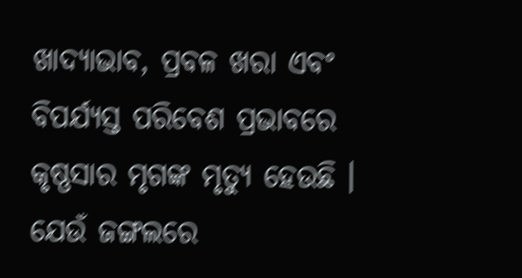ଖାଦ୍ୟାଭାବ, ପ୍ରବଳ ଖରା ଏବଂ ବିପର୍ଯ୍ୟସ୍ତ ପରିବେଶ ପ୍ରଭାବରେ କୃଷ୍ଣସାର ମୃଗଙ୍କ ମୃତ୍ୟୁ ହେଉଛି । ଯେଉଁ ଜଙ୍ଗଲରେ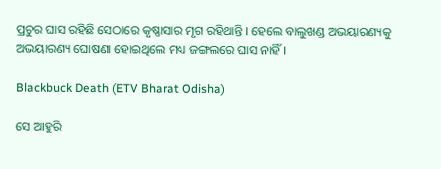ପ୍ରଚୁର ଘାସ ରହିଛି ସେଠାରେ କୃଷ୍ଣାସାର ମୃଗ ରହିଥାନ୍ତି । ହେଲେ ବାଲୁଖଣ୍ଡ ଅଭୟାରଣ୍ୟକୁ ଅଭୟାରଣ୍ୟ ଘୋଷଣା ହୋଇଥିଲେ ମଧ୍ୟ ଜଙ୍ଗଲରେ ଘାସ ନାହିଁ ।

Blackbuck Death (ETV Bharat Odisha)

ସେ ଆହୁରି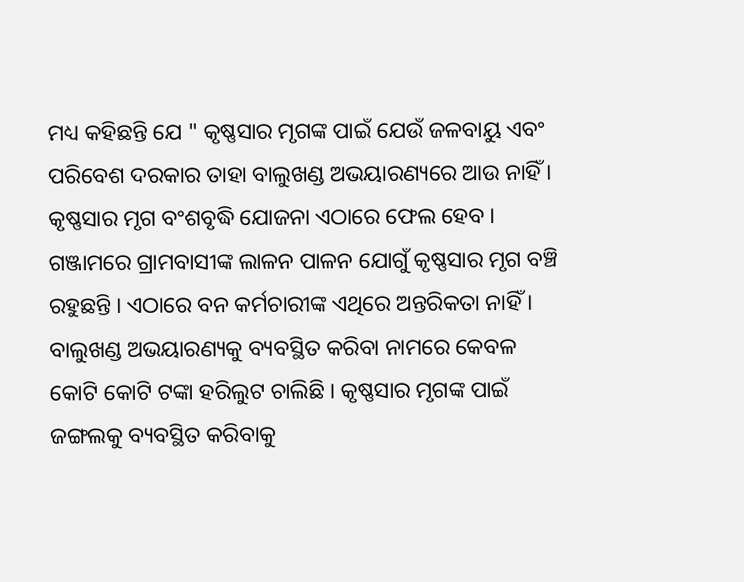ମଧ୍ୟ କହିଛନ୍ତି ଯେ " କୃଷ୍ଣସାର ମୃଗଙ୍କ ପାଇଁ ଯେଉଁ ଜଳବାୟୁ ଏବଂ ପରିବେଶ ଦରକାର ତାହା ବାଲୁଖଣ୍ଡ ଅଭୟାରଣ୍ୟରେ ଆଉ ନାହିଁ । କୃଷ୍ଣସାର ମୃଗ ବଂଶବୃଦ୍ଧି ଯୋଜନା ଏଠାରେ ଫେଲ ହେବ । ଗଞ୍ଜାମରେ ଗ୍ରାମବାସୀଙ୍କ ଲାଳନ ପାଳନ ଯୋଗୁଁ କୃଷ୍ଣସାର ମୃଗ ବଞ୍ଚି ରହୁଛନ୍ତି । ଏଠାରେ ବନ କର୍ମଚାରୀଙ୍କ ଏଥିରେ ଅନ୍ତରିକତା ନାହିଁ । ବାଲୁଖଣ୍ଡ ଅଭୟାରଣ୍ୟକୁ ବ୍ୟବସ୍ଥିତ କରିବା ନାମରେ କେବଳ କୋଟି କୋଟି ଟଙ୍କା ହରିଲୁଟ ଚାଲିଛି । କୃଷ୍ଣସାର ମୃଗଙ୍କ ପାଇଁ ଜଙ୍ଗଲକୁ ବ୍ୟବସ୍ଥିତ କରିବାକୁ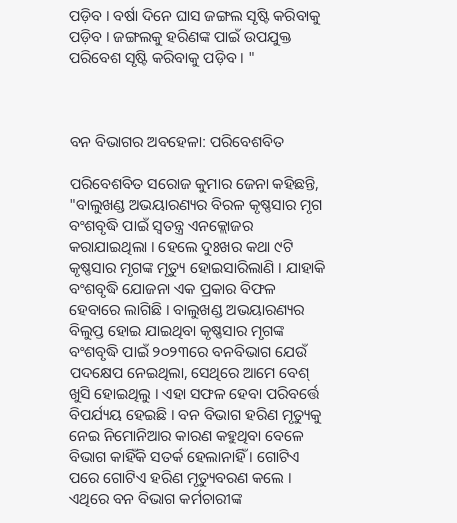ପଡ଼ିବ । ବର୍ଷା ଦିନେ ଘାସ ଜଙ୍ଗଲ ସୃଷ୍ଟି କରିବାକୁ ପଡ଼ିବ । ଜଙ୍ଗଲକୁ ହରିଣଙ୍କ ପାଇଁ ଉପଯୁକ୍ତ ପରିବେଶ ସୃଷ୍ଟି କରିବାକୁ ପଡ଼ିବ । "



ବନ ବିଭାଗର ଅବହେଳା: ପରିବେଶବିତ

ପରିବେଶବିତ ସରୋଜ କୁମାର ଜେନା କହିଛନ୍ତି, "ବାଲୁଖଣ୍ଡ ଅଭୟାରଣ୍ୟର ବିରଳ କୃଷ୍ଣସାର ମୃଗ ବଂଶବୃଦ୍ଧି ପାଇଁ ସ୍ଵତନ୍ତ୍ର ଏନକ୍ଲୋଜର କରାଯାଇଥିଲା । ହେଲେ ଦୁଃଖର କଥା ୯ଟି କୃଷ୍ଣସାର ମୃଗଙ୍କ ମୃତ୍ୟୁ ହୋଇସାରିଲାଣି । ଯାହାକି ବଂଶବୃଦ୍ଧି ଯୋଜନା ଏକ ପ୍ରକାର ବିଫଳ ହେବାରେ ଲାଗିଛି । ବାଲୁଖଣ୍ଡ ଅଭୟାରଣ୍ୟର ବିଲୁପ୍ତ ହୋଇ ଯାଇଥିବା କୃଷ୍ଣସାର ମୃଗଙ୍କ ବଂଶବୃଦ୍ଧି ପାଇଁ ୨୦୨୩ରେ ବନବିଭାଗ ଯେଉଁ ପଦକ୍ଷେପ ନେଇଥିଲା, ସେଥିରେ ଆମେ ବେଶ୍ ଖୁସି ହୋଇଥିଲୁ । ଏହା ସଫଳ ହେବା ପରିବର୍ତ୍ତେ ବିପର୍ଯ୍ୟୟ ହେଇଛି । ବନ ବିଭାଗ ହରିଣ ମୃତ୍ୟୁକୁ ନେଇ ନିମୋନିଆର କାରଣ କହୁଥିବା ବେଳେ ବିଭାଗ କାହିଁକି ସତର୍କ ହେଲାନାହିଁ । ଗୋଟିଏ ପରେ ଗୋଟିଏ ହରିଣ ମୃତ୍ୟୁବରଣ କଲେ । ଏଥିରେ ବନ ବିଭାଗ କର୍ମଚାରୀଙ୍କ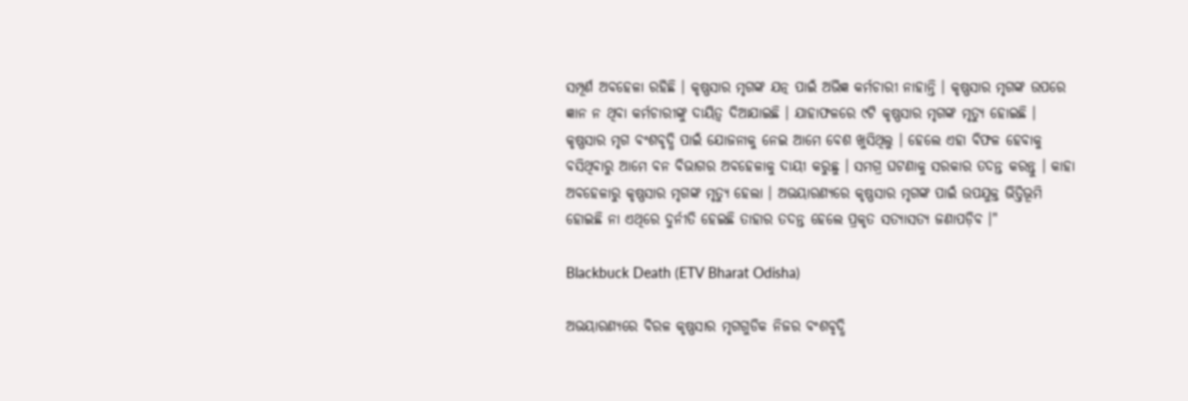ସମ୍ପୂର୍ଣ ଅବହେଳା ରହିଛି । କୃଷ୍ଣସାର ମୃଗଙ୍କ ଯତ୍ନ ପାଇଁ ଅଭିଜ୍ଞ କର୍ମଚାରୀ ନାହାନ୍ତି । କୃଷ୍ଣସାର ମୃଗଙ୍କ ଉପରେ ଜ୍ଞାନ ନ ଥିବା କର୍ମଚାରୀଙ୍କୁ ଦାୟିତ୍ଵ ଦିଆଯାଇଛି । ଯାହାଫଳରେ ୯ଟି କୃଷ୍ଣସାର ମୃଗଙ୍କ ମୃତ୍ୟୁ ହୋଇଛି । କୃଷ୍ଣସାର ମୃଗ ବଂଶବୃଦ୍ଧି ପାଇଁ ଯୋଜନାକୁ ନେଇ ଆମେ ବେଶ ଖୁସିଥିଲୁ । ହେଲେ ଏହା ବିଫଳ ହେବାକୁ ବସିଥିବାରୁ ଆମେ ବନ ବିଭାଗର ଅବହେଳାକୁ ଦାୟୀ କରୁଛୁ । ସମଗ୍ର ଘଟଣାକୁ ସରକାର ତଦନ୍ତ କରନ୍ତୁ । କାହା ଅବହେଳାରୁ କୃଷ୍ଣସାର ମୃଗଙ୍କ ମୃତ୍ୟୁ ହେଲା । ଅଭୟାରଣ୍ୟରେ କୃଷ୍ଣସାର ମୃଗଙ୍କ ପାଇଁ ଉପଯୁକ୍ତ ଭିତ୍ତିଭୂମି ହୋଇଛି ନା ଏଥିରେ ଦୁର୍ନୀତି ହେଇଛି ତାହାର ତଦନ୍ତ ହେଲେ ପ୍ରକୃତ ସତ୍ୟାସତ୍ୟ ଜଣାପଡ଼ିବ ।"

Blackbuck Death (ETV Bharat Odisha)

ଅଭୟାରଣ୍ୟରେ ବିରଳ କୃଷ୍ଣସାର ମୃଗଗୁଡିକ ନିଜର ବଂଶବୃଦ୍ଧି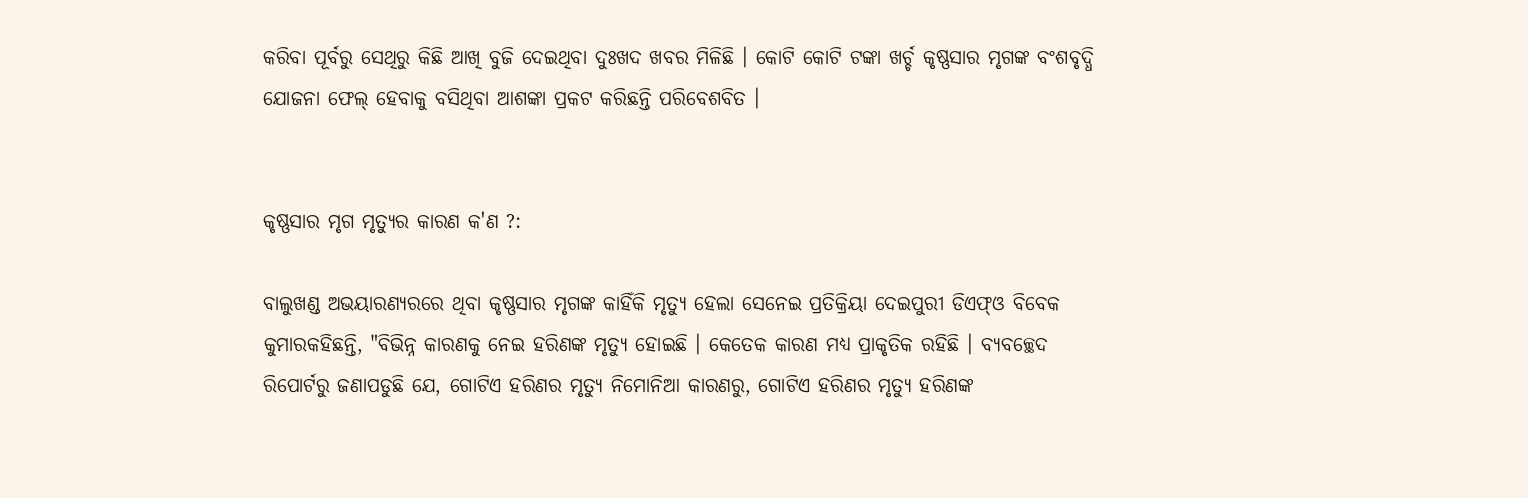କରିବା ପୂର୍ବରୁ ସେଥିରୁ କିଛି ଆଖି ବୁଜି ଦେଇଥିବା ଦୁଃଖଦ ଖବର ମିଳିଛି । କୋଟି କୋଟି ଟଙ୍କା ଖର୍ଚ୍ଚ କୃଷ୍ଣସାର ମୃଗଙ୍କ ବଂଶବୃଦ୍ଧି ଯୋଜନା ଫେଲ୍ ହେବାକୁ ବସିଥିବା ଆଶଙ୍କା ପ୍ରକଟ କରିଛନ୍ତି ପରିବେଶବିତ ।


କୃଷ୍ଣସାର ମୃଗ ମୃତ୍ୟୁର କାରଣ କ'ଣ ?:

ବାଲୁଖଣ୍ଡ ଅଭୟାରଣ୍ୟରରେ ଥିବା କୃଷ୍ଣସାର ମୃଗଙ୍କ କାହିଁକି ମୃତ୍ୟୁ ହେଲା ସେନେଇ ପ୍ରତିକ୍ରିୟା ଦେଇପୁରୀ ଡିଏଫ୍‌ଓ ବିବେକ କୁମାରକହିଛନ୍ତି, "ବିଭିନ୍ନ କାରଣକୁ ନେଇ ହରିଣଙ୍କ ମୃତ୍ୟୁ ହୋଇଛି । କେତେକ କାରଣ ମଧ୍ୟ ପ୍ରାକୃତିକ ରହିଛି । ବ୍ୟବଚ୍ଛେଦ ରିପୋର୍ଟରୁ ଜଣାପଡୁଛି ଯେ, ଗୋଟିଏ ହରିଣର ମୃତ୍ୟୁ ନିମୋନିଆ କାରଣରୁ, ଗୋଟିଏ ହରିଣର ମୃତ୍ୟୁ ହରିଣଙ୍କ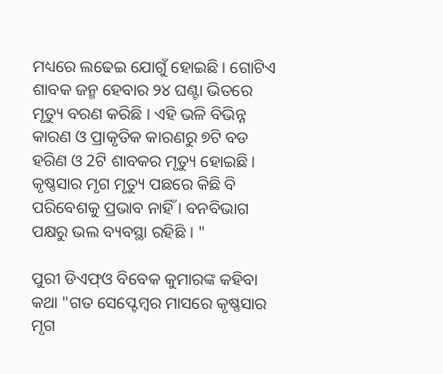ମଧ୍ୟରେ ଲଢେଇ ଯୋଗୁଁ ହୋଇଛି । ଗୋଟିଏ ଶାବକ ଜନ୍ମ ହେବାର ୨୪ ଘଣ୍ଟା ଭିତରେ ମୃତ୍ୟୁ ବରଣ କରିଛି । ଏହି ଭଳି ବିଭିନ୍ନ କାରଣ ଓ ପ୍ରାକୃତିକ କାରଣରୁ ୭ଟି ବଡ ହରିଣ ଓ 2ଟି ଶାବକର ମୃତ୍ୟୁ ହୋଇଛି । କୃଷ୍ଣସାର ମୃଗ ମୃତ୍ୟୁ ପଛରେ କିଛି ବି ପରିବେଶକୁ ପ୍ରଭାବ ନାହିଁ । ବନବିଭାଗ ପକ୍ଷରୁ ଭଲ ବ୍ୟବସ୍ଥା ରହିଛି । "

ପୁରୀ ଡିଏଫ୍‌ଓ ବିବେକ କୁମାରଙ୍କ କହିବା କଥା "ଗତ ସେପ୍ଟେମ୍ବର ମାସରେ କୃଷ୍ଣସାର ମୃଗ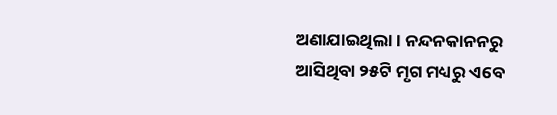ଅଣାଯାଇଥିଲା । ନନ୍ଦନକାନନରୁ ଆସିଥିବା ୨୫ଟି ମୃଗ ମଧ୍ୟରୁ ଏବେ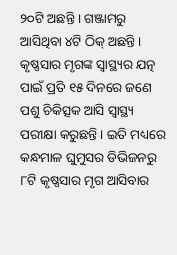୨୦ଟି ଅଛନ୍ତି । ଗଞ୍ଜାମରୁ ଆସିଥିବା ୪ଟି ଠିକ୍ ଅଛନ୍ତି । କୃଷ୍ଣସାର ମୃଗଙ୍କ ସ୍ବାସ୍ଥ୍ୟର ଯତ୍ନ ପାଇଁ ପ୍ରତି ୧୫ ଦିନରେ ଜଣେ ପଶୁ ଚିକିତ୍ସକ ଆସି ସ୍ବାସ୍ଥ୍ୟ ପରୀକ୍ଷା କରୁଛନ୍ତି । ଇତି ମଧ୍ୟରେ କନ୍ଧମାଳ ଘୁମୁସର ଡିଭିଜନରୁ ୮ଟି କୃଷ୍ଣସାର ମୃଗ ଆସିବାର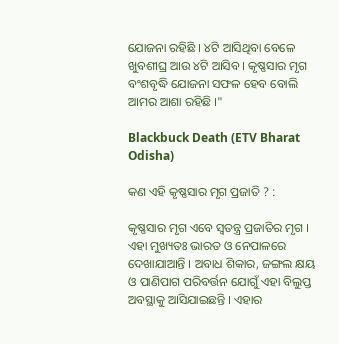ଯୋଜନା ରହିଛି । ୪ଟି ଆସିଥିବା ବେଳେ ଖୁବଶୀଘ୍ର ଆଉ ୪ଟି ଆସିବ । କୃଷ୍ଣସାର ମୃଗ ବଂଶବୃଦ୍ଧି ଯୋଜନା ସଫଳ ହେବ ବୋଲି ଆମର ଆଶା ରହିଛି ।"

Blackbuck Death (ETV Bharat Odisha)

କଣ ଏହି କୃଷ୍ଣସାର ମୃଗ ପ୍ରଜାତି ? :

କୃଷ୍ଣସାର ମୃଗ ଏବେ ସ୍ବତନ୍ତ୍ର ପ୍ରଜାତିର ମୃଗ । ଏହା ମୁଖ୍ୟତଃ ଭାରତ ଓ ନେପାଳରେ ଦେଖାଯାଆନ୍ତି । ଅବାଧ ଶିକାର, ଜଙ୍ଗଲ କ୍ଷୟ ଓ ପାଣିପାଗ ପରିବର୍ତ୍ତନ ଯୋଗୁଁ ଏହା ବିଲୁପ୍ତ ଅବସ୍ଥାକୁ ଆସିଯାଇଛନ୍ତି । ଏହାର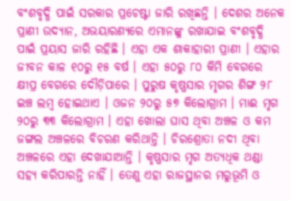ବଂଶବୃଦ୍ଧି ପାଇଁ ସରକାର ପ୍ରଚେଷ୍ଟା ଜାରି ରଖିଛନ୍ତି । ଦେଶର ଅନେକ ପ୍ରାଣୀ ଉଦ୍ୟାନ, ଅଭୟାରଣ୍ୟରେ ଏମାନଙ୍କୁ ରଖାଯାଇ ବଂଶବୃଦ୍ଧି ପାଇଁ ପ୍ରୟାସ ଜାରି ରହିଛି । ଏହା ଏକ ଶାକାହାରୀ ପ୍ରାଣୀ । ଏହାର ଜୀବନ କାଳ ୧୦ରୁ ୧୫ ବର୍ଷ । ଏହା ୫୦ରୁ ୮୦ କିମି ବେଗରେ କ୍ଷୀପ୍ର ବେଗରେ ଦୌଡ଼ିପାରେ । ପୁରୁଷ କୃଷ୍ଣସାର ମୃଗର ଶିଙ୍ଗ ୨୮ ଇଞ୍ଚ ଲମ୍ବ ହୋଇଥାଏ । ଓଜନ ୨୦ରୁ ୫୭ କିଲୋଗ୍ରାମ । ମାଈ ମୃଗ ୨୦ରୁ ୩୩ କିଲୋଗ୍ରାମ । ଏହା ଖୋଲା ଘାସ ଥିବା ଅଞ୍ଚଳ ଓ କମ ଜଙ୍ଗଲ ଅଞ୍ଚଳରେ ବିଚରଣ କରିଥାନ୍ତି । ଚିରଶ୍ରୋତା ନଦୀ ଥିବା ଅଞ୍ଚଳରେ ଏହା ଦେଖାଯାଆନ୍ତି । କୃଷ୍ଣସାର ମୃଗ ଅତ୍ୟଧିକ ଥଣ୍ଡା ସହ୍ୟ କରିପାରନ୍ତି ନାହିଁ । ତେଣୁ ଏହା ରାଜସ୍ଥାନର ମରୁଭୂମି ଓ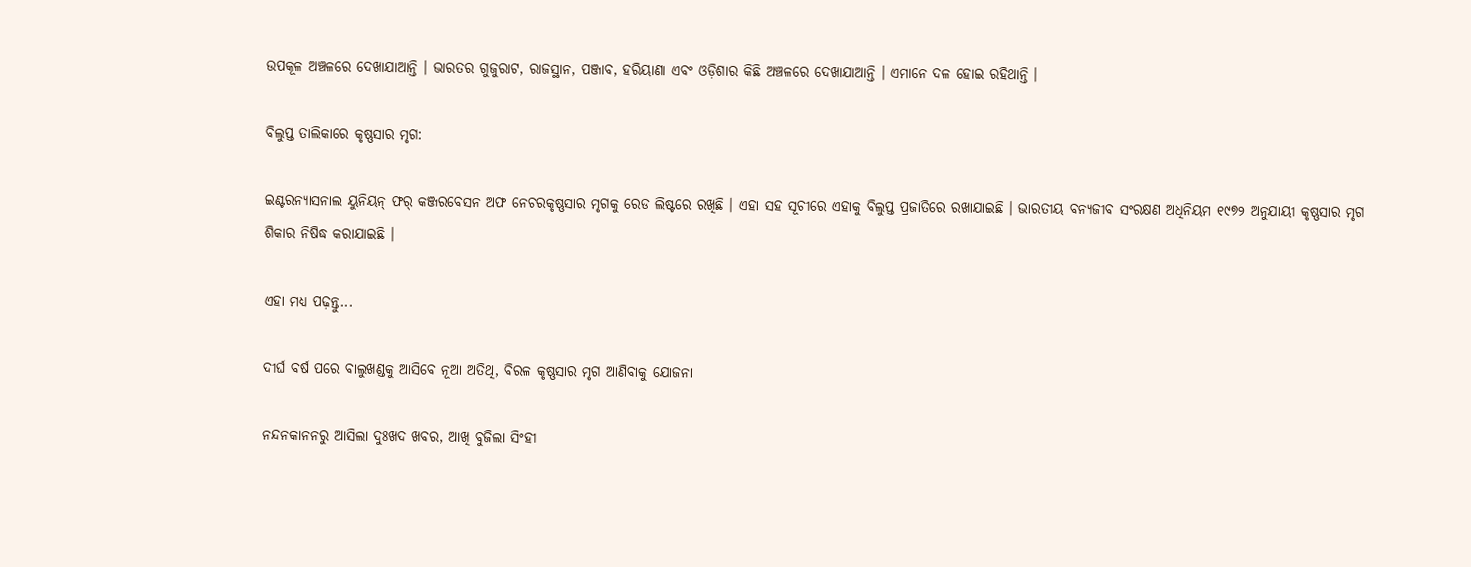ଉପକୂଳ ଅଞ୍ଚଳରେ ଦେଖାଯାଆନ୍ତି । ଭାରତର ଗୁଜୁରାଟ, ରାଜସ୍ଥାନ, ପଞ୍ଜାବ, ହରିୟାଣା ଏବଂ ଓଡ଼ିଶାର କିଛି ଅଞ୍ଚଳରେ ଦେଖାଯାଆନ୍ତି । ଏମାନେ ଦଳ ହୋଇ ରହିଥାନ୍ତି ।

ବିଲୁପ୍ତ ତାଲିକାରେ କୃଷ୍ଣସାର ମୃଗ:

ଇଣ୍ଟରନ୍ୟାସନାଲ ୟୁନିୟନ୍ ଫର୍ କଞ୍ଜରବେସନ ଅଫ ନେଚରକୃଷ୍ଣସାର ମୃଗକୁ ରେଡ ଲିଷ୍ଟରେ ରଖିଛି । ଏହା ସହ ସୂଚୀରେ ଏହାକୁ ବିଲୁପ୍ତ ପ୍ରଜାତିରେ ରଖାଯାଇଛି । ଭାରତୀୟ ବନ୍ୟଜୀବ ସଂରକ୍ଷଣ ଅଧିନିୟମ ୧୯୭୨ ଅନୁଯାୟୀ କୃଷ୍ଣସାର ମୃଗ ଶିକାର ନିଷିଦ୍ଧ କରାଯାଇଛି ।

ଏହା ମଧ୍ୟ ପଢ଼ନ୍ତୁ...

ଦୀର୍ଘ ବର୍ଷ ପରେ ବାଲୁଖଣ୍ଡକୁ ଆସିବେ ନୂଆ ଅତିଥି, ବିରଳ କୃଷ୍ଣସାର ମୃଗ ଆଣିବାକୁ ଯୋଜନା

ନନ୍ଦନକାନନରୁ ଆସିଲା ଦୁଃଖଦ ଖବର, ଆଖି ବୁଜିଲା ସିଂହୀ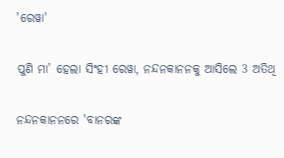'ରେୱା'

ପୁଣି ମା’ ହେଲା ସିଂହୀ ରେୱା, ନନ୍ଦନକାନନକୁ ଆସିଲେ 3 ଅତିଥି

ନନ୍ଦନକାନନରେ 'ବାନରଙ୍କ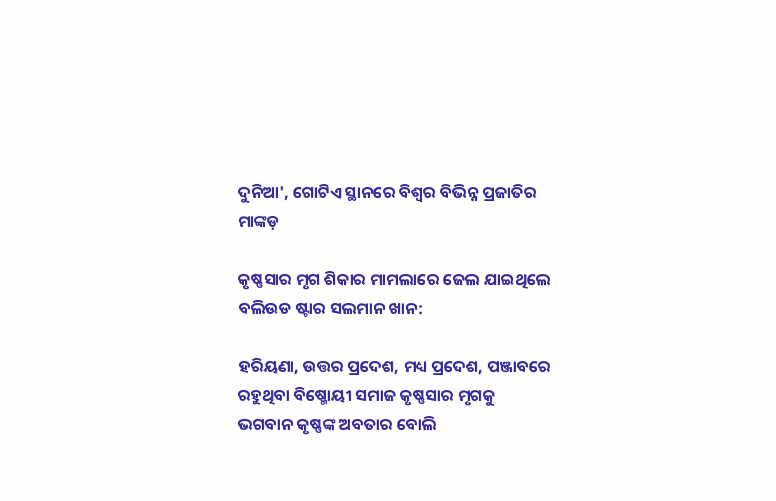ଦୁନିଆ', ଗୋଟିଏ ସ୍ଥାନରେ ବିଶ୍ବର ବିଭିନ୍ନ ପ୍ରଜାତିର ମାଙ୍କଡ଼

କୃଷ୍ଣସାର ମୃଗ ଶିକାର ମାମଲାରେ ଜେଲ ଯାଇଥିଲେ ବଲିଉଡ ଷ୍ଟାର ସଲମାନ ଖାନ:

ହରିୟଣା, ଉତ୍ତର ପ୍ରଦେଶ, ମଧ୍ୟ ପ୍ରଦେଶ, ପଞ୍ଜାବରେ ରହୁଥିବା ବିଷ୍ମୋୟୀ ସମାଜ କୃଷ୍ଣସାର ମୃଗକୁ ଭଗବାନ କୃଷ୍ଣଙ୍କ ଅବତାର ବୋଲି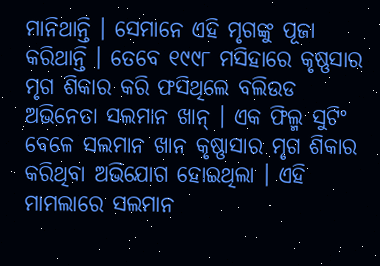ମାନିଥାନ୍ତି । ସେମାନେ ଏହି ମୃଗଙ୍କୁ ପୂଜା କରିଥାନ୍ତି । ତେବେ ୧୯୯୮ ମସିହାରେ କୃଷ୍ଣସାର ମୃଗ ଶିକାର କରି ଫସିଥିଲେ ବଲିଉଡ ଅଭିନେତା ସଲମାନ ଖାନ୍ । ଏକ ଫିଲ୍ମ ସୁଟିଂ ବେଳେ ସଲମାନ ଖାନ କୃଷ୍ଣାସାର ମୃଗ ଶିକାର କରିଥିବା ଅଭିଯୋଗ ହୋଇଥିଲା । ଏହି ମାମଲାରେ ସଲମାନ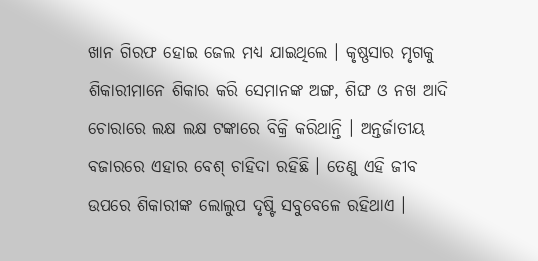ଖାନ ଗିରଫ ହୋଇ ଜେଲ ମଧ୍ୟ ଯାଇଥିଲେ । କୃଷ୍ଣସାର ମୃଗକୁ ଶିକାରୀମାନେ ଶିକାର କରି ସେମାନଙ୍କ ଅଙ୍ଗ, ଶିଙ୍ଘ ଓ ନଖ ଆଦି ଚୋରାରେ ଲକ୍ଷ ଲକ୍ଷ ଟଙ୍କାରେ ବିକ୍ରି କରିଥାନ୍ତି । ଅନ୍ତର୍ଜାତୀୟ ବଜାରରେ ଏହାର ବେଶ୍ ଚାହିଦା ରହିଛି । ତେଣୁ ଏହି ଜୀବ ଉପରେ ଶିକାରୀଙ୍କ ଲୋଲୁପ ଦୃଷ୍ଟି ସବୁବେଳେ ରହିଥାଏ ।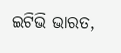ଇଟିଭି ଭାରତ,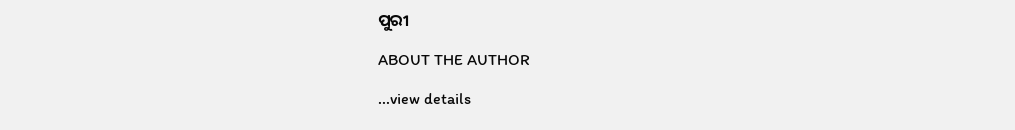ପୁରୀ

ABOUT THE AUTHOR

...view details